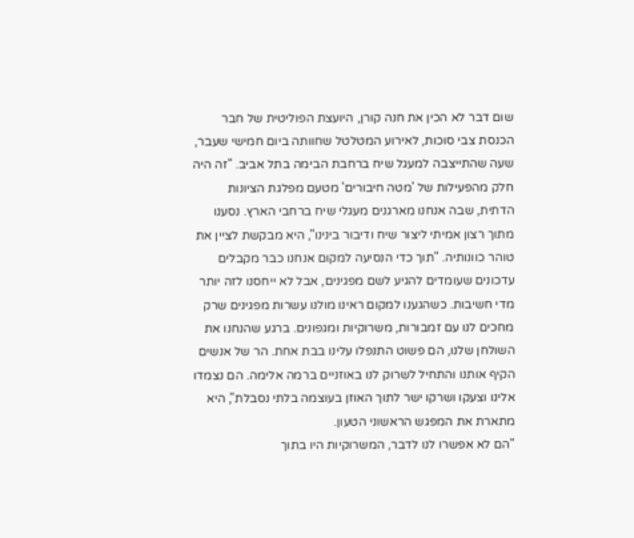שום דבר לא הכין את חנה קורן, היועצת הפוליטית של חבר הכנסת צבי סוכות, לאירוע המטלטל שחוותה ביום חמישי שעבר, שעה שהתייצבה למעגל שיח ברחבת הבימה בתל אביב. "זה היה חלק מהפעילות של 'מטה חיבורים' מטעם מפלגת הציונות הדתית, שבה אנחנו מארגנים מעגלי שיח ברחבי הארץ. נסענו מתוך רצון אמיתי ליצור שיח ודיבור בינינו", היא מבקשת לציין את טוהר כוונותיה. "תוך כדי הנסיעה למקום אנחנו כבר מקבלים עדכונים שעומדים להגיע לשם מפגינים, אבל לא ייחסנו לזה יותר מדי חשיבות. כשהגענו למקום ראינו מולנו עשרות מפגינים שרק מחכים לנו עם זמבורות, משרוקיות ומגפונים. ברגע שהנחנו את השולחן שלנו, הם פשוט התנפלו עלינו בבת אחת. הר של אנשים הקיף אותנו והתחיל לשרוק לנו באוזניים ברמה אלימה. הם נצמדו אלינו וצעקו ושרקו ישר לתוך האוזן בעוצמה בלתי נסבלת", היא מתארת את המפגש הראשוני הטעון.
"הם לא אפשרו לנו לדבר, המשרוקיות היו בתוך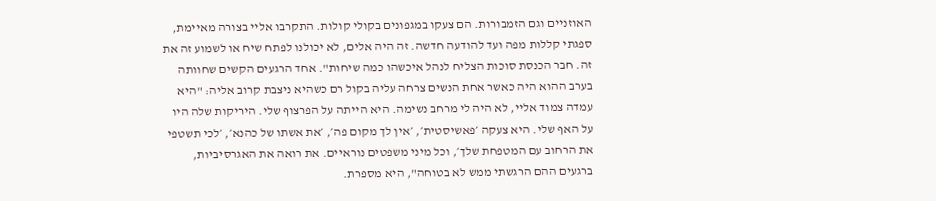האוזניים וגם הזמבורות. הם צעקו במגפונים בקולי קולות. התקרבו אליי בצורה מאיימת, ספגתי קללות מפה ועד להודעה חדשה. זה היה אלים, לא יכולנו לפתח שיח או לשמוע זה את זה. חבר הכנסת סוכות הצליח לנהל איכשהו כמה שיחות". אחד הרגעים הקשים שחוותה בערב ההוא היה כאשר אחת הנשים צרחה עליה בקול רם כשהיא ניצבת קרוב אליה: "היא עמדה צמוד אליי, לא היה לי מרחב נשימה. היא הייתה על הפרצוף שלי. היריקות שלה היו על האף שלי. היא צעקה ׳פאשיסטית׳, ׳אין לך מקום פה׳, ׳את אשתו של כהנא׳, ׳לכי תשטפי את הרחוב עם המטפחת שלך׳, וכל מיני משפטים נוראיים. את רואה את האגרסיביות, ברגעים ההם הרגשתי ממש לא בטוחה", היא מספרת.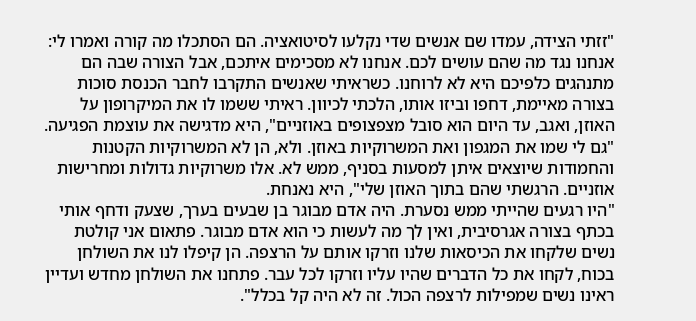"זזתי הצידה, עמדו שם אנשים שדי נקלעו לסיטואציה. הם הסתכלו מה קורה ואמרו לי: אנחנו נגד מה שהם עושים לכם. אנחנו לא מסכימים איתכם, אבל הצורה שבה הם מתנהגים כלפיכם היא לא לרוחנו. כשראיתי שאנשים התקרבו לחבר הכנסת סוכות בצורה מאיימת, דחפו וביזו אותו, הלכתי לכיוון. ראיתי ששמו לו את המיקרופון על האוזן, ואגב, עד היום הוא סובל מצפצופים באוזניים", היא מדגישה את עוצמת הפגיעה. "גם לי שמו את המגפון ואת המשרוקיות באוזן. ולא, הן לא המשרוקיות הקטנות והחמודות שיוצאים איתן למסעות בסניף, ממש לא. אלו משרוקיות גדולות ומחרישות אוזניים. הרגשתי שהם בתוך האוזן שלי", היא נאנחת.
"היו רגעים שהייתי ממש נסערת. היה אדם מבוגר בן שבעים בערך, שצעק ודחף אותי בכתף בצורה אגרסיבית, ואין לך מה לעשות כי הוא אדם מבוגר. פתאום אני קולטת נשים שלקחו את הכיסאות שלנו וזרקו אותם על הרצפה. הן קיפלו לנו את השולחן בכוח, לקחו את כל הדברים שהיו עליו וזרקו לכל עבר. פתחנו את השולחן מחדש ועדיין ראינו נשים שמפילות לרצפה הכול. זה לא היה קל בכלל".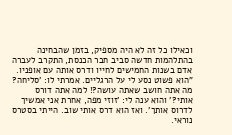וכאילו כל זה לא היה מספיק, בזמן שהבחינה בהתלהמות חדשה סביב חבר הכנסת, התקרב לעברה אדם בשנות החמישים לחייו ודרס אותה עם אופניו. "הוא פשוט נסע לי על הרגליים. אמרתי לו: 'סליחה? מה אתה חושב שאתה עושה?! למה אתה דורס אותי?' והוא ענה לי: 'זוזי מפה, אחרת אני אמשיך לדרוס אותך'. ואז הוא דרס אותי שוב. הייתי בסטרס נוראי.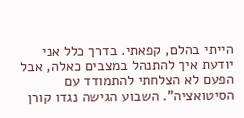הייתי בהלם, קפאתי. בדרך כלל אני יודעת איך להתנהל במצבים כאלה, אבל הפעם לא הצלחתי להתמודד עם הסיטואציה". השבוע הגישה נגדו קורן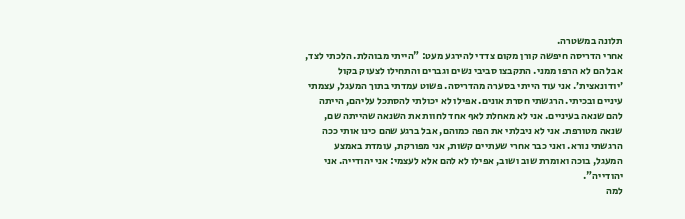תלונה במשטרה.
אחרי הדריסה חיפשה קורן מקום צדדי להירגע מעט: "הייתי מבוהלת. הלכתי לצד, אבל הם לא הרפו ממני. התקבצו סביבי נשים וגברים והתחילו לצעוק בקול ׳יודונאצית׳. אני עוד הייתי בסערה מהדריסה. פשוט עמדתי בתוך המעגל, עצמתי עיניים ובכיתי. הרגשתי חסרת אונים. אפילו לא יכולתי להסתכל עליהם, הייתה להם שנאה בעיניים. אני לא מאחלת לאף אחד לחוות את השנאה שהייתה שם, שנאה מטורפת. אני לא ניבלתי את הפה כמוהם, אבל ברגע שהם כינו אותי ככה הרגשתי נורא. ואני כבר אחרי שעתיים קשות, אני מפורקת, עומדת באמצע המעגל, בוכה ואומרת שוב ושוב, אפילו לא להם אלא לעצמי: אני יהודייה. אני יהודייה".
למה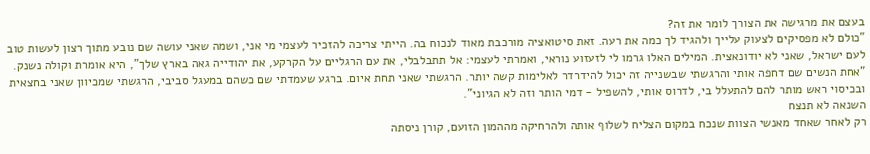בעצם את מרגישה את הצורך לומר את זה?
"כולם לא מפסיקים לצעוק עלייך ולהגיד לך כמה את רעה. זאת סיטואציה מורכבת מאוד לנכוח בה. הייתי צריכה להזכיר לעצמי מי אני, ושמה שאני עושה שם נובע מתוך רצון לעשות טוב לעם ישראל, שאני לא יודונאצית. המילים האלו גרמו לי לזעזוע נוראי, ואמרתי לעצמי: אל תתבלבלי, את עם הרגליים על הקרקע, את יהודייה גאה בארץ שלך", היא אומרת וקולה נשנק. "אחת הנשים שם דחפה אותי והרגשתי שבשנייה זה יכול להידרדר לאלימות קשה יותר. הרגשתי שאני תחת איום. ברגע שעמדתי שם כשהם במעגל סביבי, הרגשתי שמכיוון שאני בחצאית ובכיסוי ראש מותר להם להתעלל בי, לדרוס אותי, להשפיל - דמי הותר וזה לא הגיוני".
השנאה לא תנצח
רק לאחר שאחד מאנשי הצוות שנכח במקום הצליח לשלוף אותה ולהרחיקה מההמון הזועם, קורן ניסתה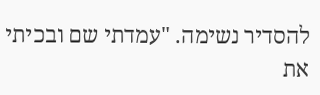להסדיר נשימה. "עמדתי שם ובכיתי את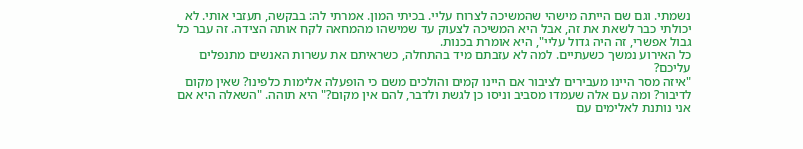נשמתי. וגם שם הייתה מישהי שהמשיכה לצרוח עליי. בכיתי המון. אמרתי לה: בבקשה, תעזבי אותי. לא יכולתי כבר לשאת את זה, אבל היא המשיכה לצעוק עד שמישהו מהמחאה לקח אותה הצידה. זה עבר כל גבול אפשרי, זה היה גדול עליי", היא אומרת בכנות.
כל האירוע נמשך כשעתיים. למה לא עזבתם מיד בהתחלה, כשראיתם את עשרות האנשים מתנפלים עליכם?
"איזה מסר היינו מעבירים לציבור אם היינו קמים והולכים משם כי הופעלה אלימות כלפינו? שאין מקום לדיבור? ומה עם אלה שעמדו מסביב וניסו כן לגשת ולדבר, להם אין מקום?" היא תוהה. "השאלה היא אם אני נותנת לאלימים עם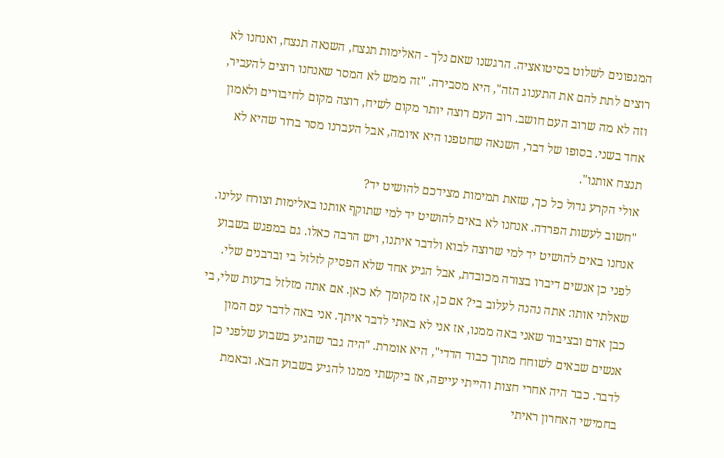המגפונים לשלוט בסיטואציה. הרגשנו שאם נלך - האלימות תנצח, השנאה תנצח, ואנחנו לא רוצים לתת להם את התענוג הזה", היא מסבירה. "זה ממש לא המסר שאנחנו רוצים להעביר, וזה לא מה שרוב העם חושב. רוב העם רוצה יותר מקום לשיח, רוצה מקום לחיבורים ולאמון אחד בשני. בסופו של דבר, השנאה שחטפנו היא איומה, אבל העברנו מסר ברור שהיא לא תנצח אותנו".
אולי הקרע גדול כל כך, שזאת תמימות מצידכם להושיט יד?
"חשוב לעשות הפרדה. אנחנו לא באים להושיט יד למי שתוקף אותנו באלימות וצורח עלינו. אנחנו באים להושיט יד למי שרוצה לבוא ולדבר איתנו, ויש הרבה כאלו. גם במפגש בשבוע לפני כן אנשים דיברו בצורה מכובדת, אבל הגיע אחד שלא הפסיק לזלזל בי וברבנים שלי. שאלתי אותו: אתה נהנה לעלוב בי? אם כן, אז מקומך לא כאן. אם אתה מזלזל בדעות שלי, בי כבן אדם ובציבור שאני באה ממנו, אז אני לא באתי לדבר איתך. אני באה לדבר עם המון אנשים שבאים לשוחח מתוך כבוד הדדי", היא אומרת. "היה גבר שהגיע בשבוע שלפני כן לדבר. כבר היה אחרי חצות והייתי עייפה, אז ביקשתי ממנו להגיע בשבוע הבא. ובאמת בחמישי האחרון ראיתי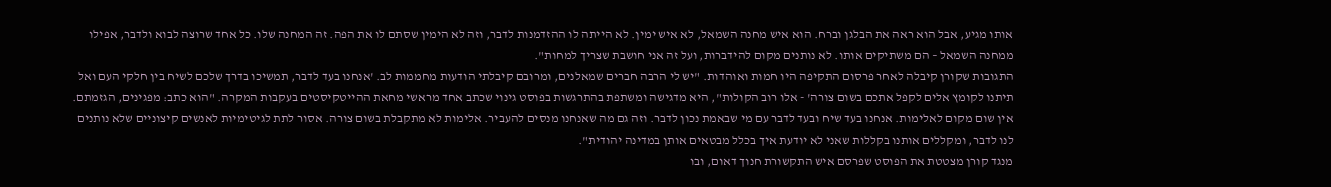אותו מגיע, אבל הוא ראה את הבלגן וברח. הוא איש מחנה השמאל, לא איש ימין. לא הייתה לו ההזדמנות לדבר, וזה לא הימין שסתם לו את הפה. זה המחנה שלו. כל אחד שרוצה לבוא ולדבר, אפילו ממחנה השמאל – הם משתיקים אותו. לא נותנים מקום להידברות, ועל זה אני חושבת שצריך למחות".
התגובות שקורן קיבלה לאחר פרסום התקיפה היו חמות ואוהדות. "יש לי הרבה חברים שמאלנים, ומרובם קיבלתי הודעות מחממות לב. 'אנחנו בעד לדבר, תמשיכו בדרך שלכם לשיח בין חלקי העם ואל תיתנו לקומץ אלים לקפל אתכם בשום צורה' - אלו רוב הקולות", היא מדגישה ומשתפת בהתרגשות בפוסט גינוי שכתב אחד מראשי מחאת ההייטקיסטים בעקבות המקרה. "הוא כתב: מפגינים, הגזמתם. אין שום מקום לאלימות. אנחנו בעד שיח ובעד לדבר עם מי שבאמת נכון לדבר. וזה גם מה שאנחנו מנסים להעביר. אלימות לא מתקבלת בשום צורה. אסור לתת לגיטימיות לאנשים קיצוניים שלא נותנים לנו לדבר, ומקללים אותנו בקללות שאני לא יודעת איך בכלל מבטאים אותן במדינה יהודית".
מנגד קורן מצטטת את הפוסט שפרסם איש התקשורת חנוך דאום, ובו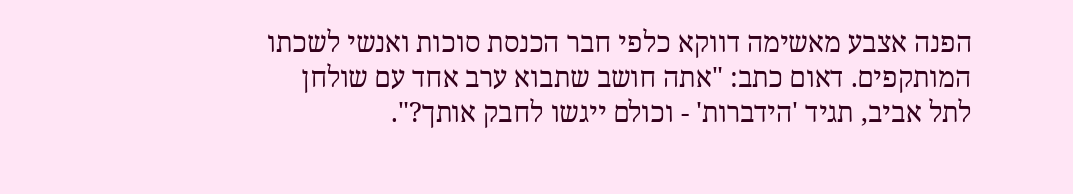הפנה אצבע מאשימה דווקא כלפי חבר הכנסת סוכות ואנשי לשכתו המותקפים. דאום כתב: "אתה חושב שתבוא ערב אחד עם שולחן לתל אביב, תגיד 'הידברות' - וכולם ייגשו לחבק אותך?".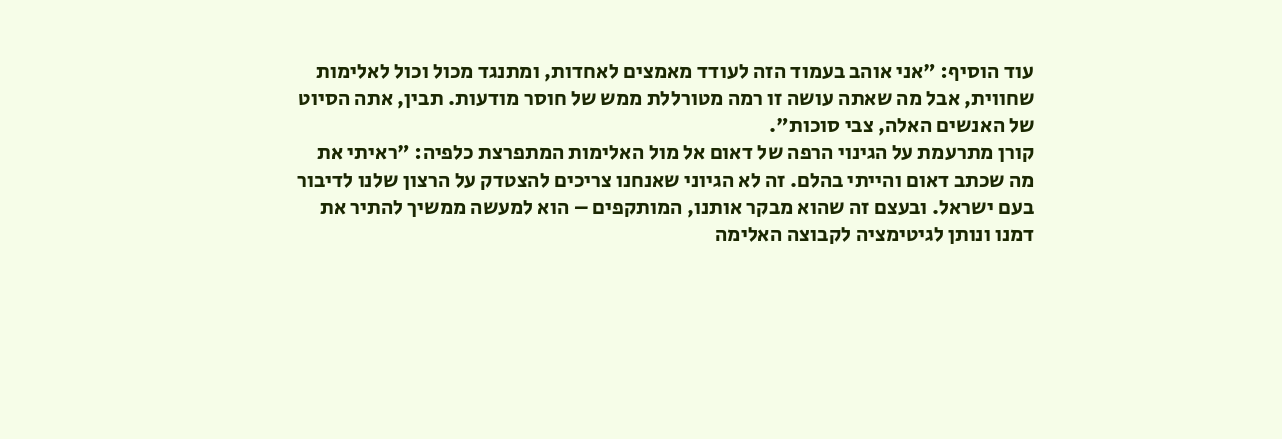עוד הוסיף: "אני אוהב בעמוד הזה לעודד מאמצים לאחדות, ומתנגד מכול וכול לאלימות שחווית, אבל מה שאתה עושה זו רמה מטורללת ממש של חוסר מודעות. תבין, אתה הסיוט של האנשים האלה, צבי סוכות".
קורן מתרעמת על הגינוי הרפה של דאום אל מול האלימות המתפרצת כלפיה: "ראיתי את מה שכתב דאום והייתי בהלם. זה לא הגיוני שאנחנו צריכים להצטדק על הרצון שלנו לדיבור בעם ישראל. ובעצם זה שהוא מבקר אותנו, המותקפים – הוא למעשה ממשיך להתיר את דמנו ונותן לגיטימציה לקבוצה האלימה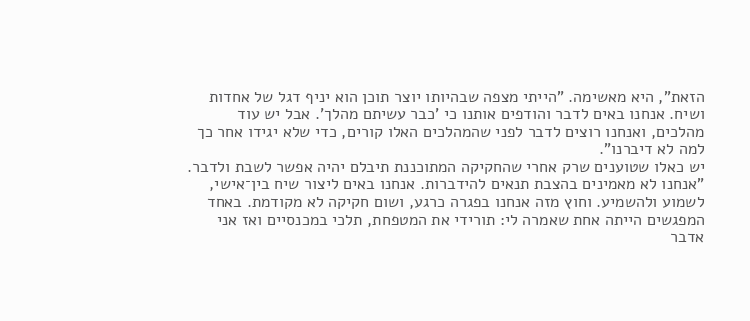הזאת", היא מאשימה. "הייתי מצפה שבהיותו יוצר תוכן הוא יניף דגל של אחדות ושיח. אנחנו באים לדבר והודפים אותנו כי 'כבר עשיתם מהלך'. אבל יש עוד מהלכים, ואנחנו רוצים לדבר לפני שהמהלכים האלו קורים, כדי שלא יגידו אחר כך למה לא דיברנו".
יש כאלו שטוענים שרק אחרי שהחקיקה המתוכננת תיבלם יהיה אפשר לשבת ולדבר.
"אנחנו לא מאמינים בהצבת תנאים להידברות. אנחנו באים ליצור שיח בין־אישי, לשמוע ולהשמיע. וחוץ מזה אנחנו בפגרה כרגע, ושום חקיקה לא מקודמת. באחד המפגשים הייתה אחת שאמרה לי: תורידי את המטפחת, תלכי במכנסיים ואז אני אדבר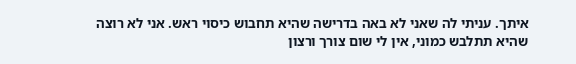איתך. עניתי לה שאני לא באה בדרישה שהיא תחבוש כיסוי ראש. אני לא רוצה שהיא תתלבש כמוני, אין לי שום צורך ורצון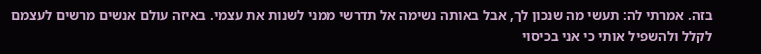בזה. אמרתי לה: תעשי מה שנכון לך, אבל באותה נשימה אל תדרשי ממני לשנות את עצמי. באיזה עולם אנשים מרשים לעצמם לקלל ולהשפיל אותי כי אני בכיסוי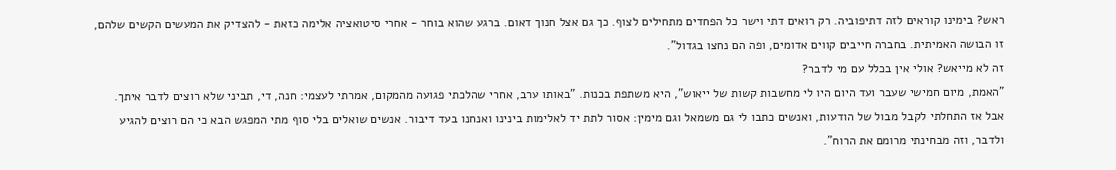ראש? בימינו קוראים לזה דתיפוביה. רק רואים דתי וישר כל הפחדים מתחילים לצוף. כך גם אצל חנוך דאום. ברגע שהוא בוחר - אחרי סיטואציה אלימה כזאת - להצדיק את המעשים הקשים שלהם, זו הבושה האמיתית. בחברה חייבים קווים אדומים, ופה הם נחצו בגדול".
זה לא מייאש? אולי אין בכלל עם מי לדבר?
"האמת, מיום חמישי שעבר ועד היום היו לי מחשבות קשות של ייאוש", היא משתפת בכנות. "באותו ערב, אחרי שהלכתי פגועה מהמקום, אמרתי לעצמי: חנה, די, תביני שלא רוצים לדבר איתך. אבל אז התחלתי לקבל מבול של הודעות, ואנשים כתבו לי גם משמאל וגם מימין: אסור לתת יד לאלימות בינינו ואנחנו בעד דיבור. אנשים שואלים בלי סוף מתי המפגש הבא כי הם רוצים להגיע ולדבר, וזה מבחינתי מרומם את הרוח".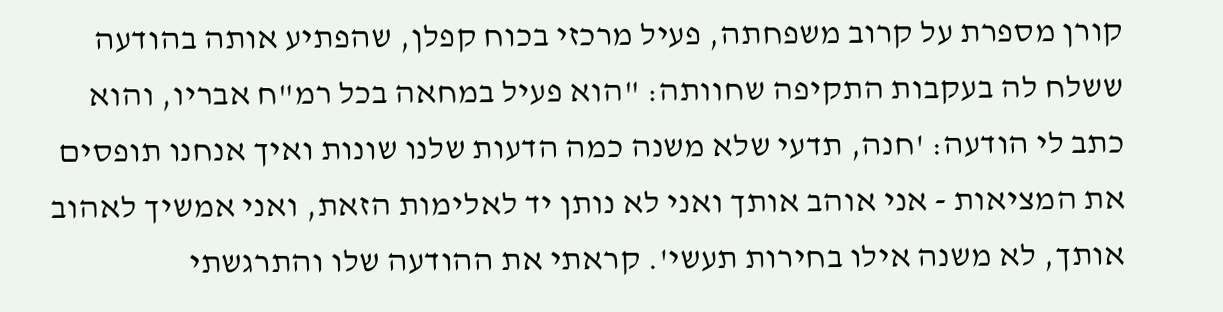קורן מספרת על קרוב משפחתה, פעיל מרכזי בכוח קפלן, שהפתיע אותה בהודעה ששלח לה בעקבות התקיפה שחוותה: "הוא פעיל במחאה בכל רמ"ח אבריו, והוא כתב לי הודעה: 'חנה, תדעי שלא משנה כמה הדעות שלנו שונות ואיך אנחנו תופסים את המציאות - אני אוהב אותך ואני לא נותן יד לאלימות הזאת, ואני אמשיך לאהוב אותך, לא משנה אילו בחירות תעשי'. קראתי את ההודעה שלו והתרגשתי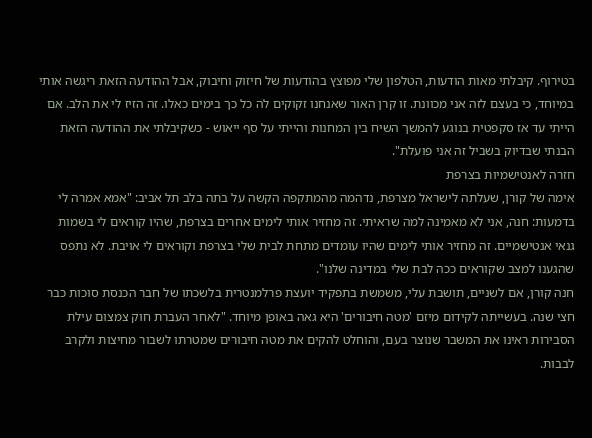בטירוף. קיבלתי מאות הודעות, הטלפון שלי מפוצץ בהודעות של חיזוק וחיבוק, אבל ההודעה הזאת ריגשה אותי במיוחד, כי בעצם לזה אני מכוונת. זו קרן האור שאנחנו זקוקים לה כל כך בימים כאלו. זה הזיז לי את הלב. אם הייתי עד אז סקפטית בנוגע להמשך השיח בין המחנות והייתי על סף ייאוש - כשקיבלתי את ההודעה הזאת הבנתי שבדיוק בשביל זה אני פועלת".
חזרה לאנטישמיות בצרפת
אימה של קורן, שעלתה לישראל מצרפת, נדהמה מהמתקפה הקשה על בתה בלב תל אביב: "אמא אמרה לי בדמעות: חנה, אני לא מאמינה למה שראיתי. זה מחזיר אותי לימים אחרים בצרפת, שהיו קוראים לי בשמות גנאי אנטישמיים. זה מחזיר אותי לימים שהיו עומדים מתחת לבית שלי בצרפת וקוראים לי אויבת. לא נתפס שהגענו למצב שקוראים ככה לבת שלי במדינה שלנו".
חנה קורן, אם לשניים, תושבת עלי, משמשת בתפקיד יועצת פרלמנטרית בלשכתו של חבר הכנסת סוכות כבר חצי שנה. בעשייתה לקידום מיזם 'מטה חיבורים' היא גאה באופן מיוחד. "לאחר העברת חוק צמצום עילת הסבירות ראינו את המשבר שנוצר בעם, והוחלט להקים את מטה חיבורים שמטרתו לשבור מחיצות ולקרב לבבות.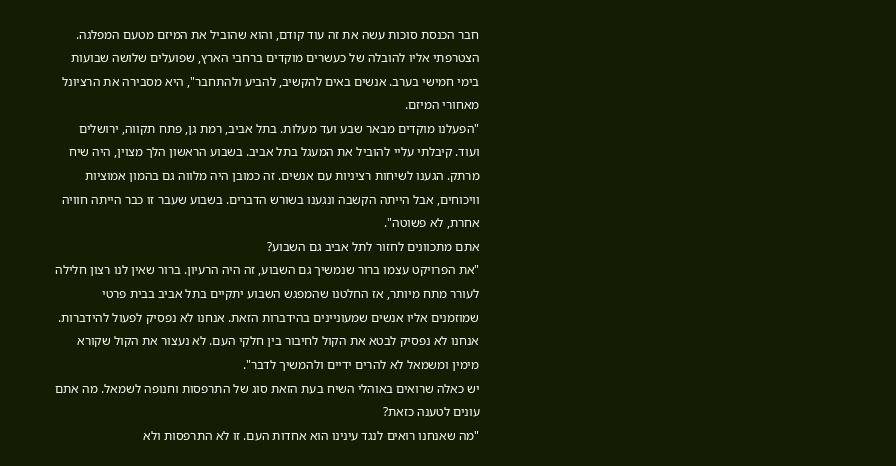חבר הכנסת סוכות עשה את זה עוד קודם, והוא שהוביל את המיזם מטעם המפלגה. הצטרפתי אליו להובלה של כעשרים מוקדים ברחבי הארץ, שפועלים שלושה שבועות בימי חמישי בערב. אנשים באים להקשיב, להביע ולהתחבר", היא מסבירה את הרציונל מאחורי המיזם.
"הפעלנו מוקדים מבאר שבע ועד מעלות. בתל אביב, רמת גן, פתח תקווה, ירושלים ועוד. קיבלתי עליי להוביל את המעגל בתל אביב. בשבוע הראשון הלך מצוין, היה שיח מרתק. הגענו לשיחות רציניות עם אנשים. זה כמובן היה מלווה גם בהמון אמוציות וויכוחים, אבל הייתה הקשבה ונגענו בשורש הדברים. בשבוע שעבר זו כבר הייתה חוויה אחרת, לא פשוטה".
אתם מתכוונים לחזור לתל אביב גם השבוע?
"את הפרויקט עצמו ברור שנמשיך גם השבוע, זה היה הרעיון. ברור שאין לנו רצון חלילה לעורר מתח מיותר, אז החלטנו שהמפגש השבוע יתקיים בתל אביב בבית פרטי שמוזמנים אליו אנשים שמעוניינים בהידברות הזאת. אנחנו לא נפסיק לפעול להידברות. אנחנו לא נפסיק לבטא את הקול לחיבור בין חלקי העם. לא נעצור את הקול שקורא מימין ומשמאל לא להרים ידיים ולהמשיך לדבר".
יש כאלה שרואים באוהלי השיח בעת הזאת סוג של התרפסות וחנופה לשמאל. מה אתם עונים לטענה כזאת?
"מה שאנחנו רואים לנגד עינינו הוא אחדות העם. זו לא התרפסות ולא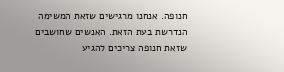חנופה. אנחנו מרגישים שזאת המשימה הנדרשת בעת הזאת. האנשים שחושבים שזאת חנופה צריכים להגיע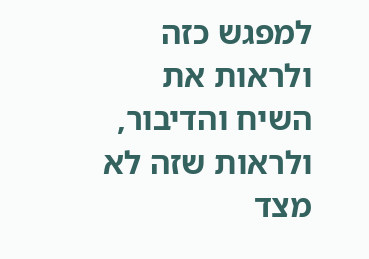למפגש כזה ולראות את השיח והדיבור, ולראות שזה לא מצד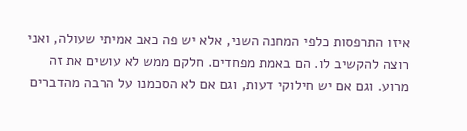איזו התרפסות כלפי המחנה השני, אלא יש פה כאב אמיתי שעולה, ואני רוצה להקשיב לו. הם באמת מפחדים. חלקם ממש לא עושים את זה מרוע. וגם אם יש חילוקי דעות, וגם אם לא הסכמנו על הרבה מהדברים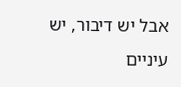אבל יש דיבור, יש עיניים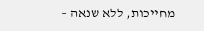מחייכות, ללא שנאה –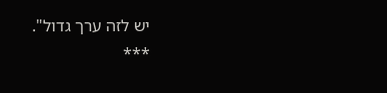יש לזה ערך גדול".
***